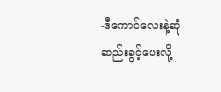-ဒီကောင်လေးနဲ့ဆုံဆည်းခွင့်ပေးလို့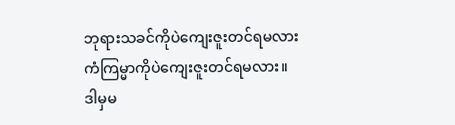ဘုရားသခင်ကိုပဲကျေးဇူးတင်ရမလား
ကံကြမ္မာကိုပဲကျေးဇူးတင်ရမလား။
ဒါမှမ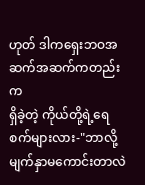ဟုတ် ဒါကရှေးဘဝအဆက်အဆက်ကတည်းက
ရှိခဲ့တဲ့ ကိုယ်တို့ရဲ့ရေစက်များလား-"ဘာလို့မျက်နှာမကောင်းတာလဲ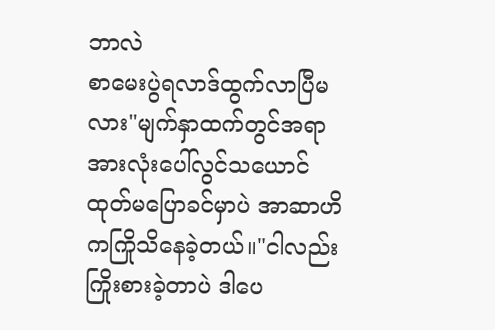ဘာလဲ
စာမေးပွဲရလာဒ်ထွက်လာပြီမလား"မျက်နှာထက်တွင်အရာအားလုံးပေါ်လွင်သယောင်
ထုတ်မပြောခင်မှာပဲ အာဆာဟိ ကကြိုသိနေခဲ့တယ်။"ငါလည်းကြိုးစားခဲ့တာပဲ ဒါပေ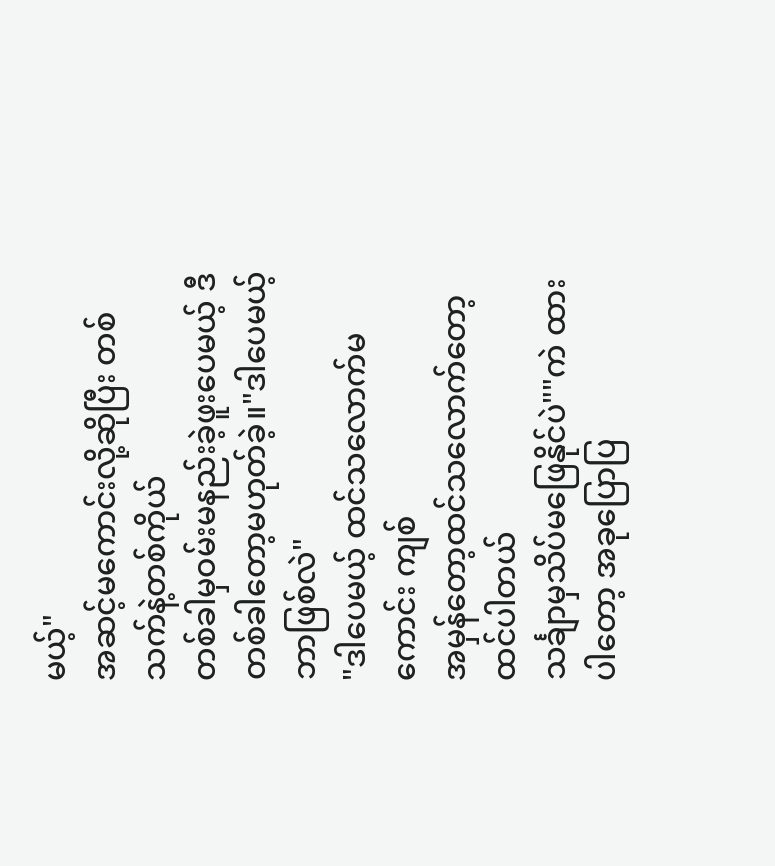မယ့်"
အဆင့်မကောင်းလို့ဆိုပြီး တစ်သက်နဲ့တစ်ကိုယ်
တစ်ခါမှဝမ်းမနည်းခဲ့ဖူးပေမယ့် ဒီတစ်ခါတော့မဟုတ်ခဲ့။"ဒါပေမယ့် ဘာဖြစ်လဲ"
"ဒါပေမယ့် ထင်သလောက်မကောင်း ကျစ်
အမှန်တော့ထင်သလောက်တော့ထင်ပါတယ်
သင်္ချာမှသိပ်မဖြေနိုင်ပဲ""ကဲ ထားပါတော့ အခုပြောပြ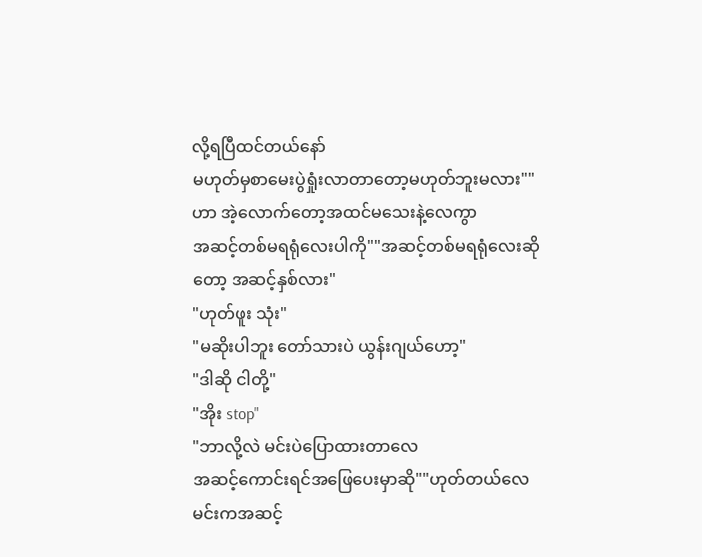လို့ရပြီထင်တယ်နော်
မဟုတ်မှစာမေးပွဲရှုံးလာတာတော့မဟုတ်ဘူးမလား""ဟာ အဲ့လောက်တော့အထင်မသေးနဲ့လေကွာ
အဆင့်တစ်မရရုံလေးပါကို""အဆင့်တစ်မရရုံလေးဆိုတော့ အဆင့်နှစ်လား"
"ဟုတ်ဖူး သုံး"
"မဆိုးပါဘူး တော်သားပဲ ယွန်းဂျယ်ဟော့"
"ဒါဆို ငါတို့"
"အိုး stop"
"ဘာလို့လဲ မင်းပဲပြောထားတာလေ
အဆင့်ကောင်းရင်အဖြေပေးမှာဆို""ဟုတ်တယ်လေ မင်းကအဆင့်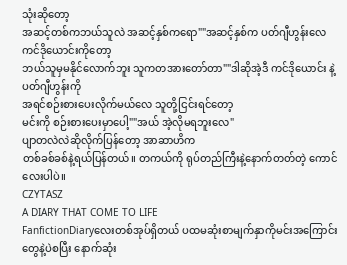သုံးဆိုတော့
အဆင့်တစ်ကဘယ်သူလဲ အဆင့်နှစ်ကရော""အဆင့်နှစ်က ပတ်ဂျီဟွန်းလေ ကင်ဒိုယောင်းကိုတော့
ဘယ်သူမှမနိုင်လောက်ဘူး သူကတအားတော်တာ""ဒါဆိုအဲ့ဒီ ကင်ဒိုယောင်း နဲ့ ပတ်ဂျီဟွန်းကို
အရင်စဉ်းစားပေးလိုက်မယ်လေ သူတို့ငြင်းရင်တော့
မင်းကို စဉ်းစားပေးမှာပေါ့""အယ် အဲ့လိုမရဘူးလေ"
ပျာတလဲလဲဆိုလိုက်ပြန်တော့ အာဆာဟိက
တစ်ခစ်ခစ်နဲ့ရယ်ပြန်တယ်။ တကယ်ကို ရုပ်တည်ကြီးနဲ့နောက်တတ်တဲ့ ကောင်လေးပါပဲ။
CZYTASZ
A DIARY THAT COME TO LIFE
FanfictionDiaryလေးတစ်အုပ်ရှိတယ် ပထမဆုံးစာမျက်နှာကိုမင်းအကြောင်းတွေနဲ့ပဲစပြီး နောက်ဆုံး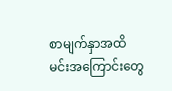စာမျက်နှာအထိမင်းအကြောင်းတွေ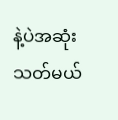နဲ့ပဲအဆုံးသတ်မယ်